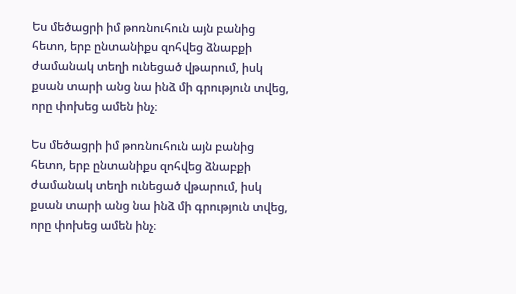Ես մեծացրի իմ թոռնուհուն այն բանից հետո, երբ ընտանիքս զոհվեց ձնաբքի ժամանակ տեղի ունեցած վթարում, իսկ քսան տարի անց նա ինձ մի գրություն տվեց, որը փոխեց ամեն ինչ։

Ես մեծացրի իմ թոռնուհուն այն բանից հետո, երբ ընտանիքս զոհվեց ձնաբքի ժամանակ տեղի ունեցած վթարում, իսկ քսան տարի անց նա ինձ մի գրություն տվեց, որը փոխեց ամեն ինչ։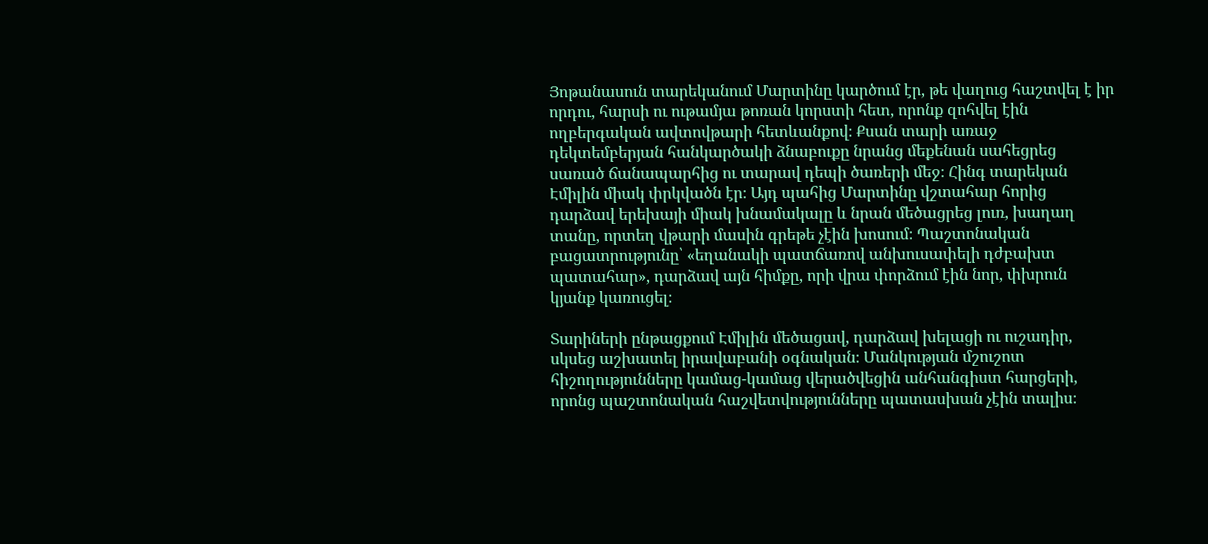Յոթանասուն տարեկանում Մարտինը կարծում էր, թե վաղուց հաշտվել է իր որդու, հարսի ու ութամյա թոռան կորստի հետ, որոնք զոհվել էին ողբերգական ավտովթարի հետևանքով։ Քսան տարի առաջ դեկտեմբերյան հանկարծակի ձնաբուքը նրանց մեքենան սահեցրեց սառած ճանապարհից ու տարավ դեպի ծառերի մեջ։ Հինգ տարեկան Էմիլին միակ փրկվածն էր։ Այդ պահից Մարտինը վշտահար հորից դարձավ երեխայի միակ խնամակալը և նրան մեծացրեց լուռ, խաղաղ տանը, որտեղ վթարի մասին գրեթե չէին խոսում։ Պաշտոնական բացատրությունը՝ «եղանակի պատճառով անխուսափելի դժբախտ պատահար», դարձավ այն հիմքը, որի վրա փորձում էին նոր, փխրուն կյանք կառուցել։

Տարիների ընթացքում Էմիլին մեծացավ, դարձավ խելացի ու ուշադիր, սկսեց աշխատել իրավաբանի օգնական։ Մանկության մշուշոտ հիշողությունները կամաց-կամաց վերածվեցին անհանգիստ հարցերի, որոնց պաշտոնական հաշվետվությունները պատասխան չէին տալիս։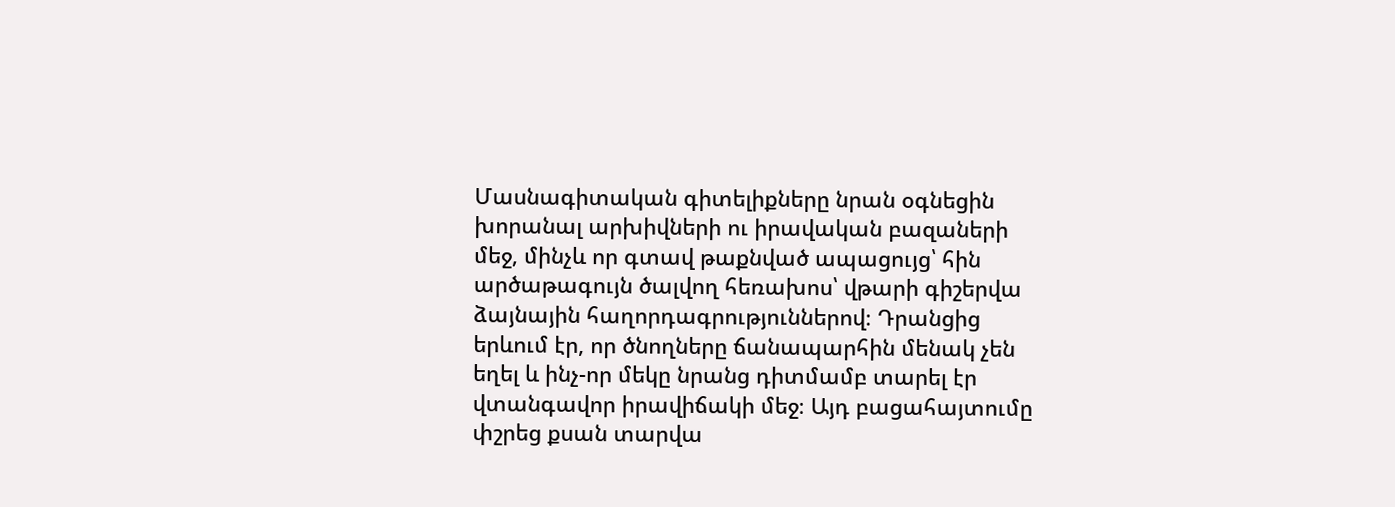Մասնագիտական գիտելիքները նրան օգնեցին խորանալ արխիվների ու իրավական բազաների մեջ, մինչև որ գտավ թաքնված ապացույց՝ հին արծաթագույն ծալվող հեռախոս՝ վթարի գիշերվա ձայնային հաղորդագրություններով։ Դրանցից երևում էր, որ ծնողները ճանապարհին մենակ չեն եղել և ինչ-որ մեկը նրանց դիտմամբ տարել էր վտանգավոր իրավիճակի մեջ։ Այդ բացահայտումը փշրեց քսան տարվա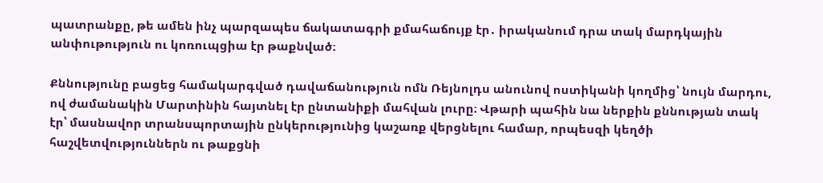պատրանքը, թե ամեն ինչ պարզապես ճակատագրի քմահաճույք էր․ իրականում դրա տակ մարդկային անփութություն ու կոռուպցիա էր թաքնված։

Քննությունը բացեց համակարգված դավաճանություն ոմն Ռեյնոլդս անունով ոստիկանի կողմից՝ նույն մարդու, ով ժամանակին Մարտինին հայտնել էր ընտանիքի մահվան լուրը։ Վթարի պահին նա ներքին քննության տակ էր՝ մասնավոր տրանսպորտային ընկերությունից կաշառք վերցնելու համար, որպեսզի կեղծի հաշվետվություններն ու թաքցնի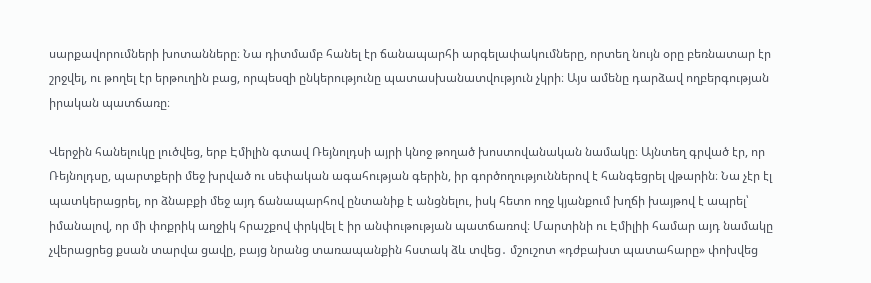սարքավորումների խոտանները։ Նա դիտմամբ հանել էր ճանապարհի արգելափակումները, որտեղ նույն օրը բեռնատար էր շրջվել, ու թողել էր երթուղին բաց, որպեսզի ընկերությունը պատասխանատվություն չկրի։ Այս ամենը դարձավ ողբերգության իրական պատճառը։

Վերջին հանելուկը լուծվեց, երբ Էմիլին գտավ Ռեյնոլդսի այրի կնոջ թողած խոստովանական նամակը։ Այնտեղ գրված էր, որ Ռեյնոլդսը, պարտքերի մեջ խրված ու սեփական ագահության գերին, իր գործողություններով է հանգեցրել վթարին։ Նա չէր էլ պատկերացրել, որ ձնաբքի մեջ այդ ճանապարհով ընտանիք է անցնելու, իսկ հետո ողջ կյանքում խղճի խայթով է ապրել՝ իմանալով, որ մի փոքրիկ աղջիկ հրաշքով փրկվել է իր անփութության պատճառով։ Մարտինի ու Էմիլիի համար այդ նամակը չվերացրեց քսան տարվա ցավը, բայց նրանց տառապանքին հստակ ձև տվեց․ մշուշոտ «դժբախտ պատահարը» փոխվեց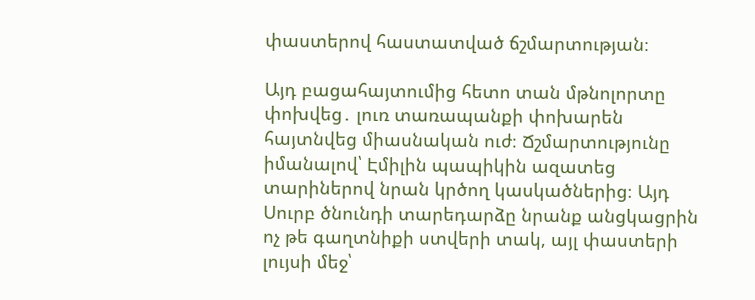փաստերով հաստատված ճշմարտության։

Այդ բացահայտումից հետո տան մթնոլորտը փոխվեց․ լուռ տառապանքի փոխարեն հայտնվեց միասնական ուժ։ Ճշմարտությունը իմանալով՝ Էմիլին պապիկին ազատեց տարիներով նրան կրծող կասկածներից։ Այդ Սուրբ ծնունդի տարեդարձը նրանք անցկացրին ոչ թե գաղտնիքի ստվերի տակ, այլ փաստերի լույսի մեջ՝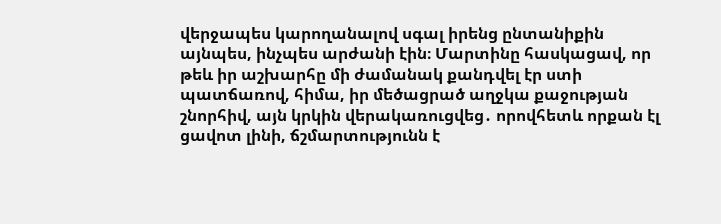վերջապես կարողանալով սգալ իրենց ընտանիքին այնպես, ինչպես արժանի էին։ Մարտինը հասկացավ, որ թեև իր աշխարհը մի ժամանակ քանդվել էր ստի պատճառով, հիմա, իր մեծացրած աղջկա քաջության շնորհիվ, այն կրկին վերակառուցվեց․ որովհետև որքան էլ ցավոտ լինի, ճշմարտությունն է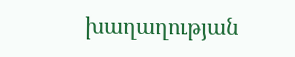խաղաղության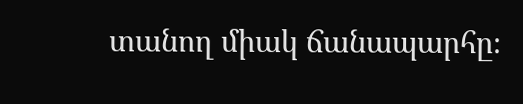տանող միակ ճանապարհը։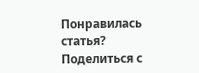Понравилась статья? Поделиться с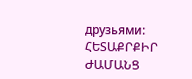друзьями:
ՀԵՏԱՔՐՔԻՐ ԺԱՄԱՆՑ